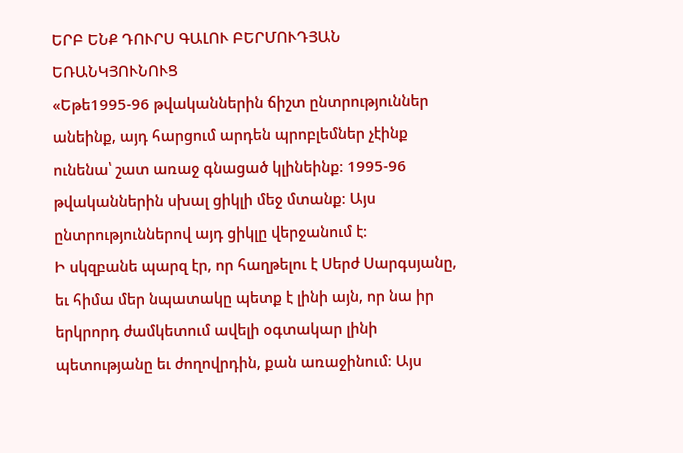ԵՐԲ ԵՆՔ ԴՈՒՐՍ ԳԱԼՈՒ ԲԵՐՄՈՒԴՅԱՆ ԵՌԱՆԿՅՈՒՆՈՒՑ
«Եթե1995-96 թվականներին ճիշտ ընտրություններ անեինք, այդ հարցում արդեն պրոբլեմներ չէինք ունենա՝ շատ առաջ գնացած կլինեինք։ 1995-96 թվականներին սխալ ցիկլի մեջ մտանք։ Այս ընտրություններով այդ ցիկլը վերջանում է։
Ի սկզբանե պարզ էր, որ հաղթելու է Սերժ Սարգսյանը, եւ հիմա մեր նպատակը պետք է լինի այն, որ նա իր երկրորդ ժամկետում ավելի օգտակար լինի պետությանը եւ ժողովրդին, քան առաջինում։ Այս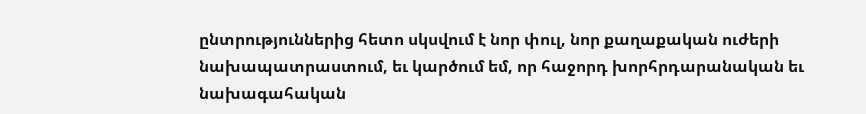ընտրություններից հետո սկսվում է նոր փուլ, նոր քաղաքական ուժերի նախապատրաստում, եւ կարծում եմ, որ հաջորդ խորհրդարանական եւ նախագահական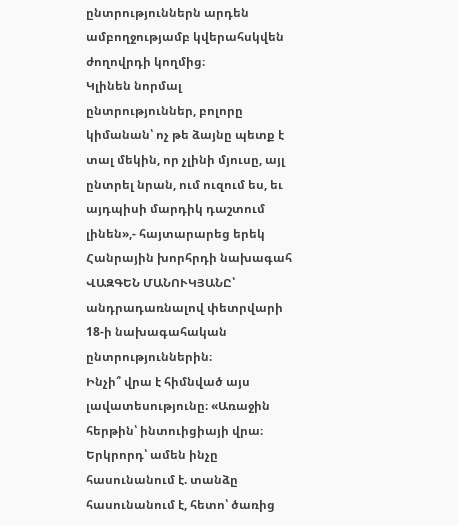ընտրություններն արդեն ամբողջությամբ կվերահսկվեն ժողովրդի կողմից։
Կլինեն նորմալ ընտրություններ, բոլորը կիմանան՝ ոչ թե ձայնը պետք է տալ մեկին, որ չլինի մյուսը, այլ ընտրել նրան, ում ուզում ես, եւ այդպիսի մարդիկ դաշտում լինեն»,- հայտարարեց երեկ Հանրային խորհրդի նախագահ ՎԱԶԳԵՆ ՄԱՆՈՒԿՅԱՆԸ՝ անդրադառնալով փետրվարի 18-ի նախագահական ընտրություններին։
Ինչի՞ վրա է հիմնված այս լավատեսությունը։ «Առաջին հերթին՝ ինտուիցիայի վրա։ Երկրորդ՝ ամեն ինչը հասունանում է. տանձը հասունանում է, հետո՝ ծառից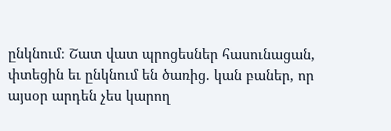ընկնում։ Շատ վատ պրոցեսներ հասունացան, փտեցին եւ ընկնում են ծառից. կան բաներ, որ այսօր արդեն չես կարող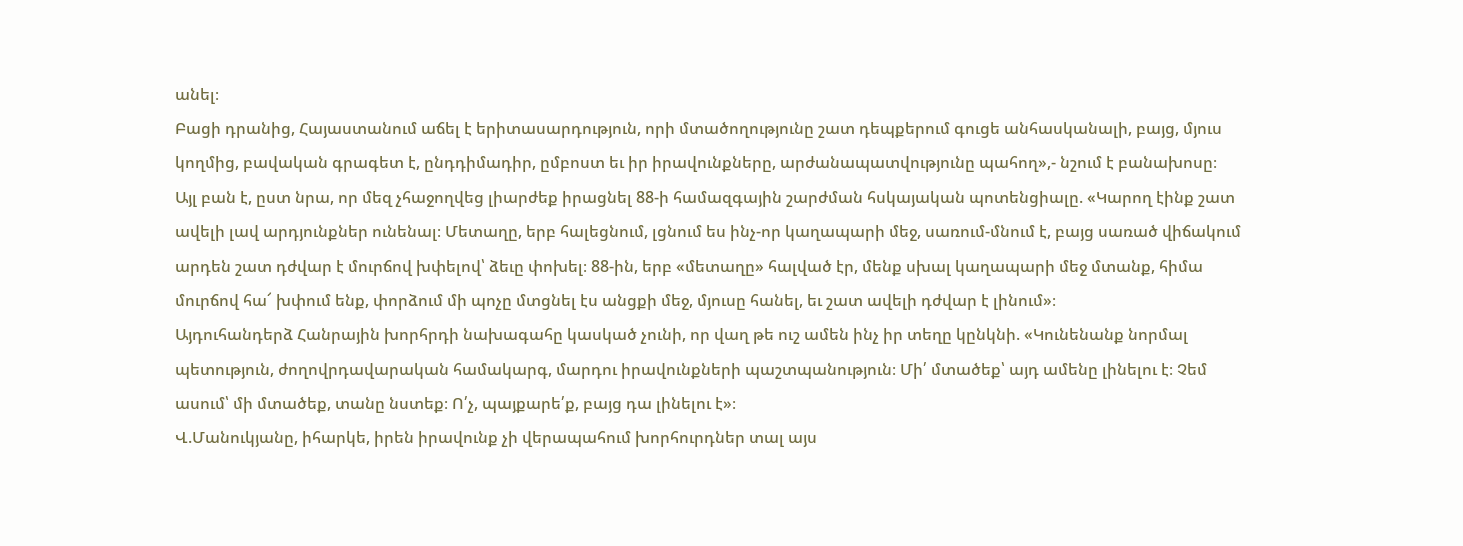անել։
Բացի դրանից, Հայաստանում աճել է երիտասարդություն, որի մտածողությունը շատ դեպքերում գուցե անհասկանալի, բայց, մյուս կողմից, բավական գրագետ է, ընդդիմադիր, ըմբոստ եւ իր իրավունքները, արժանապատվությունը պահող»,- նշում է բանախոսը։
Այլ բան է, ըստ նրա, որ մեզ չհաջողվեց լիարժեք իրացնել 88-ի համազգային շարժման հսկայական պոտենցիալը. «Կարող էինք շատ ավելի լավ արդյունքներ ունենալ։ Մետաղը, երբ հալեցնում, լցնում ես ինչ-որ կաղապարի մեջ, սառում-մնում է, բայց սառած վիճակում արդեն շատ դժվար է մուրճով խփելով՝ ձեւը փոխել։ 88-ին, երբ «մետաղը» հալված էր, մենք սխալ կաղապարի մեջ մտանք, հիմա մուրճով հա՜ խփում ենք, փորձում մի պոչը մտցնել էս անցքի մեջ, մյուսը հանել, եւ շատ ավելի դժվար է լինում»։
Այդուհանդերձ Հանրային խորհրդի նախագահը կասկած չունի, որ վաղ թե ուշ ամեն ինչ իր տեղը կընկնի. «Կունենանք նորմալ պետություն, ժողովրդավարական համակարգ, մարդու իրավունքների պաշտպանություն։ Մի՛ մտածեք՝ այդ ամենը լինելու է։ Չեմ ասում՝ մի մտածեք, տանը նստեք։ Ո՛չ, պայքարե՛ք, բայց դա լինելու է»։
Վ.Մանուկյանը, իհարկե, իրեն իրավունք չի վերապահում խորհուրդներ տալ այս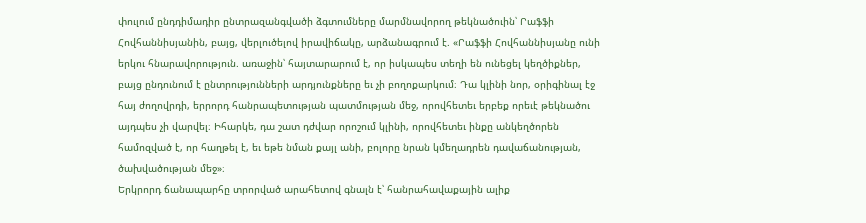փուլում ընդդիմադիր ընտրազանգվածի ձգտումները մարմնավորող թեկնածուին՝ Րաֆֆի Հովհաննիսյանին, բայց, վերլուծելով իրավիճակը, արձանագրում է. «Րաֆֆի Հովհաննիսյանը ունի երկու հնարավորություն. առաջին՝ հայտարարում է, որ իսկապես տեղի են ունեցել կեղծիքներ, բայց ընդունում է ընտրությունների արդյունքները եւ չի բողոքարկում։ Դա կլինի նոր, օրիգինալ էջ հայ ժողովրդի, երրորդ հանրապետության պատմության մեջ, որովհետեւ երբեք որեւէ թեկնածու այդպես չի վարվել։ Իհարկե, դա շատ դժվար որոշում կլինի, որովհետեւ ինքը անկեղծորեն համոզված է, որ հաղթել է, եւ եթե նման քայլ անի, բոլորը նրան կմեղադրեն դավաճանության, ծախվածության մեջ»։
Երկրորդ ճանապարհը տրորված արահետով գնալն է՝ հանրահավաքային ալիք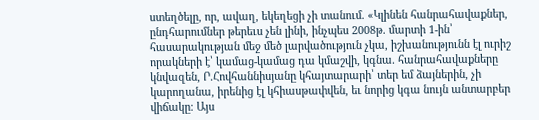ստեղծելը, որ, ավաղ, եկեղեցի չի տանում. «Կլինեն հանրահավաքներ, ընդհարումներ թերեւս չեն լինի, ինչպես 2008թ. մարտի 1-ին՝ հասարակության մեջ մեծ լարվածություն չկա, իշխանությունն էլ ուրիշ որակների է՝ կամաց-կամաց դա կմաշվի, կգնա. հանրահավաքները կնվազեն, Ր.Հովհաննիսյանը կհայտարարի՝ տեր եմ ձայներին, չի կարողանա, իրենից էլ կհիասթափվեն, եւ նորից կգա նույն անտարբեր վիճակը։ Այս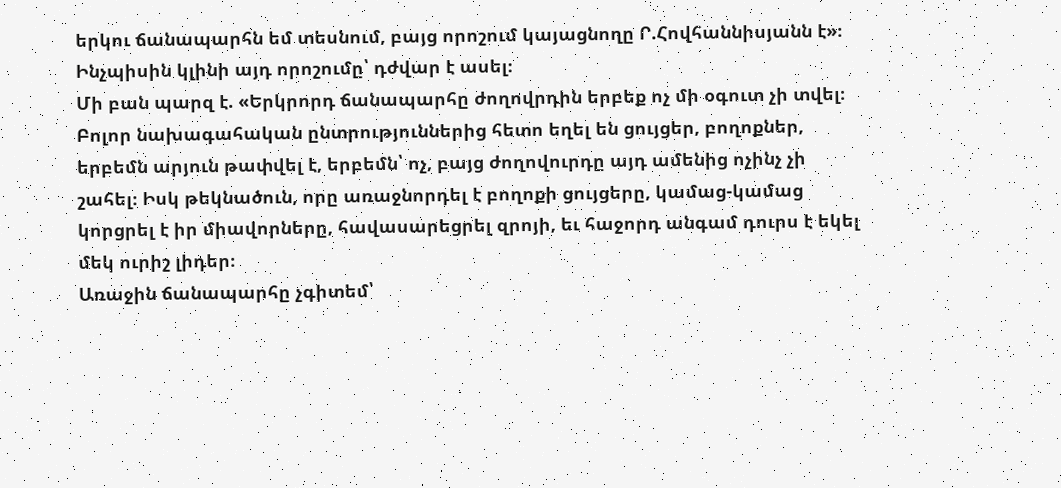երկու ճանապարհն եմ տեսնում, բայց որոշում կայացնողը Ր.Հովհաննիսյանն է»։ Ինչպիսին կլինի այդ որոշումը՝ դժվար է ասել։
Մի բան պարզ է. «Երկրորդ ճանապարհը ժողովրդին երբեք ոչ մի օգուտ չի տվել։ Բոլոր նախագահական ընտրություններից հետո եղել են ցույցեր, բողոքներ, երբեմն արյուն թափվել է, երբեմն՝ ոչ, բայց ժողովուրդը այդ ամենից ոչինչ չի շահել։ Իսկ թեկնածուն, որը առաջնորդել է բողոքի ցույցերը, կամաց-կամաց կորցրել է իր միավորները, հավասարեցրել զրոյի, եւ հաջորդ անգամ դուրս է եկել մեկ ուրիշ լիդեր։
Առաջին ճանապարհը չգիտեմ՝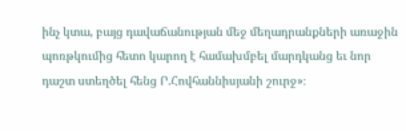ինչ կտա, բայց դավաճանության մեջ մեղադրանքների առաջին պոռթկումից հետո կարող է համախմբել մարդկանց եւ նոր դաշտ ստեղծել հենց Ր.Հովհաննիսյանի շուրջ»։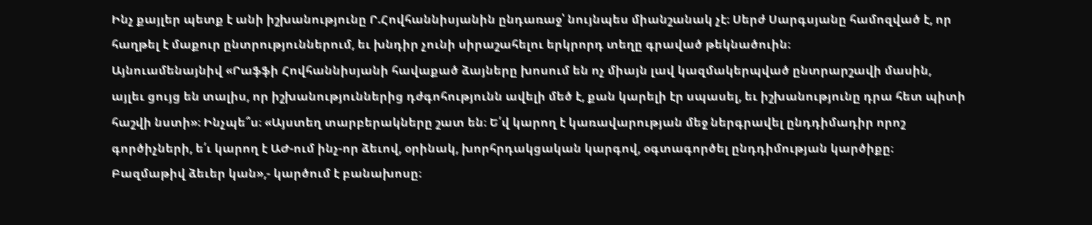Ինչ քայլեր պետք է անի իշխանությունը Ր.Հովհաննիսյանին ընդառաջ՝ նույնպես միանշանակ չէ։ Սերժ Սարգսյանը համոզված է, որ հաղթել է մաքուր ընտրություններում, եւ խնդիր չունի սիրաշահելու երկրորդ տեղը գրաված թեկնածուին։
Այնուամենայնիվ «Րաֆֆի Հովհաննիսյանի հավաքած ձայները խոսում են ոչ միայն լավ կազմակերպված ընտրարշավի մասին, այլեւ ցույց են տալիս, որ իշխանություններից դժգոհությունն ավելի մեծ է, քան կարելի էր սպասել, եւ իշխանությունը դրա հետ պիտի հաշվի նստի»։ Ինչպե՞ս։ «Այստեղ տարբերակները շատ են։ Ե՛վ կարող է կառավարության մեջ ներգրավել ընդդիմադիր որոշ գործիչների, ե՛ւ կարող է ԱԺ-ում ինչ-որ ձեւով, օրինակ, խորհրդակցական կարգով, օգտագործել ընդդիմության կարծիքը։ Բազմաթիվ ձեւեր կան»,- կարծում է բանախոսը։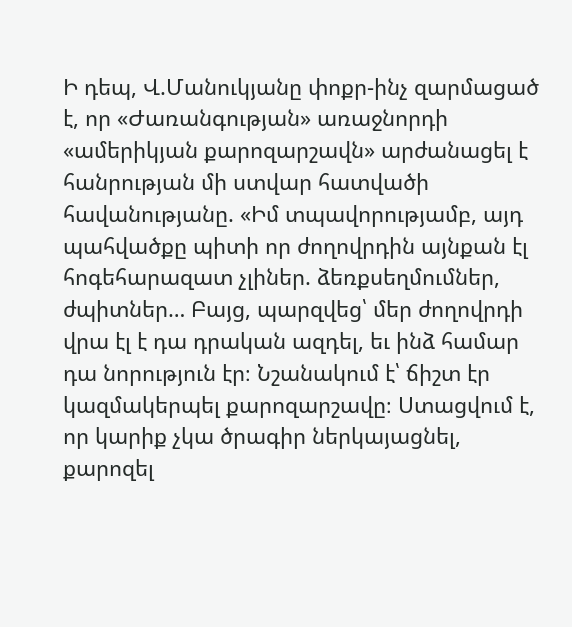Ի դեպ, Վ.Մանուկյանը փոքր-ինչ զարմացած է, որ «Ժառանգության» առաջնորդի «ամերիկյան քարոզարշավն» արժանացել է հանրության մի ստվար հատվածի հավանությանը. «Իմ տպավորությամբ, այդ պահվածքը պիտի որ ժողովրդին այնքան էլ հոգեհարազատ չլիներ. ձեռքսեղմումներ, ժպիտներ… Բայց, պարզվեց՝ մեր ժողովրդի վրա էլ է դա դրական ազդել, եւ ինձ համար դա նորություն էր։ Նշանակում է՝ ճիշտ էր կազմակերպել քարոզարշավը։ Ստացվում է, որ կարիք չկա ծրագիր ներկայացնել, քարոզել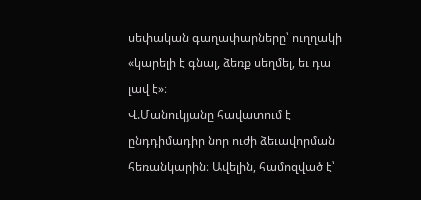սեփական գաղափարները՝ ուղղակի «կարելի է գնալ, ձեռք սեղմել, եւ դա լավ է»։
Վ.Մանուկյանը հավատում է ընդդիմադիր նոր ուժի ձեւավորման հեռանկարին։ Ավելին, համոզված է՝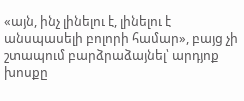«այն, ինչ լինելու է, լինելու է անսպասելի բոլորի համար», բայց չի շտապում բարձրաձայնել՝ արդյոք խոսքը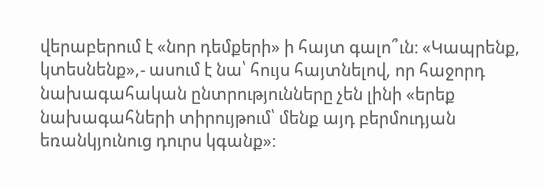վերաբերում է «նոր դեմքերի» ի հայտ գալո՞ւն։ «Կապրենք, կտեսնենք»,- ասում է նա՝ հույս հայտնելով, որ հաջորդ նախագահական ընտրությունները չեն լինի «երեք նախագահների տիրույթում՝ մենք այդ բերմուդյան եռանկյունուց դուրս կգանք»։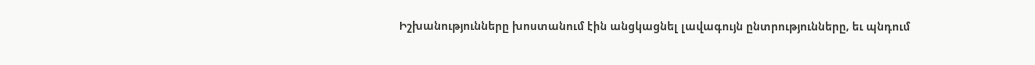Իշխանությունները խոստանում էին անցկացնել լավագույն ընտրությունները, եւ պնդում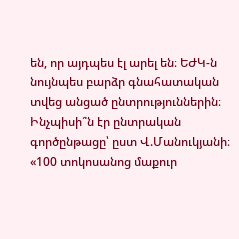են, որ այդպես էլ արել են։ ԵԺԿ-ն նույնպես բարձր գնահատական տվեց անցած ընտրություններին։ Ինչպիսի՞ն էր ընտրական գործընթացը՝ ըստ Վ.Մանուկյանի։
«100 տոկոսանոց մաքուր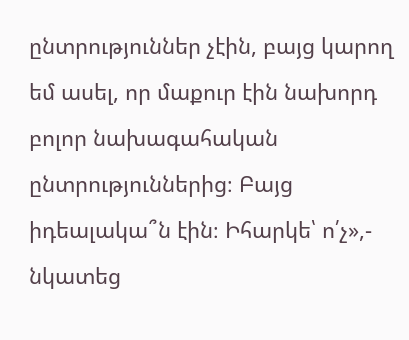ընտրություններ չէին, բայց կարող եմ ասել, որ մաքուր էին նախորդ բոլոր նախագահական ընտրություններից։ Բայց իդեալակա՞ն էին։ Իհարկե՝ ո՛չ»,- նկատեց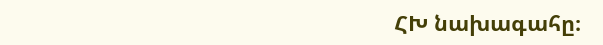ՀԽ նախագահը։